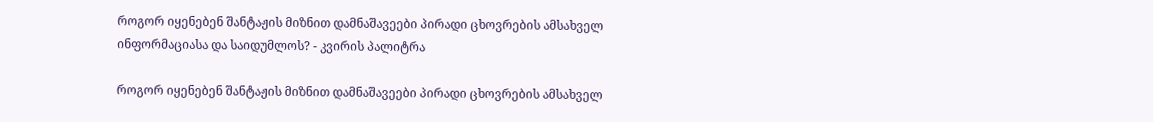როგორ იყენებენ შანტაჟის მიზნით დამნაშავეები პირადი ცხოვრების ამსახველ ინფორმაციასა და საიდუმლოს? - კვირის პალიტრა

როგორ იყენებენ შანტაჟის მიზნით დამნაშავეები პირადი ცხოვრების ამსახველ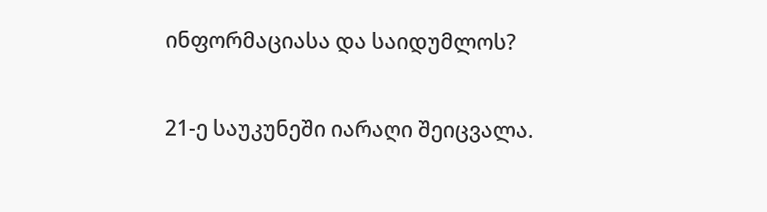ინფორმაციასა და საიდუმლოს?

21-ე საუკუნეში იარაღი შეიცვალა.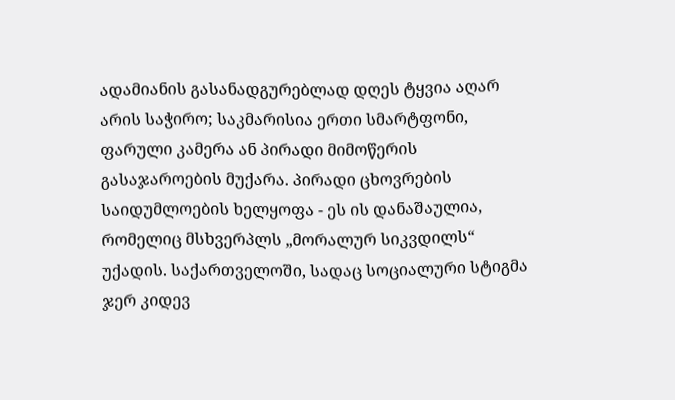ადამიანის გასანადგურებლად დღეს ტყვია აღარ არის საჭირო; საკმარისია ერთი სმარტფონი, ფარული კამერა ან პირადი მიმოწერის გასაჯაროების მუქარა. პირადი ცხოვრების საიდუმლოების ხელყოფა - ეს ის დანაშაულია, რომელიც მსხვერპლს „მორალურ სიკვდილს“ უქადის. საქართველოში, სადაც სოციალური სტიგმა ჯერ კიდევ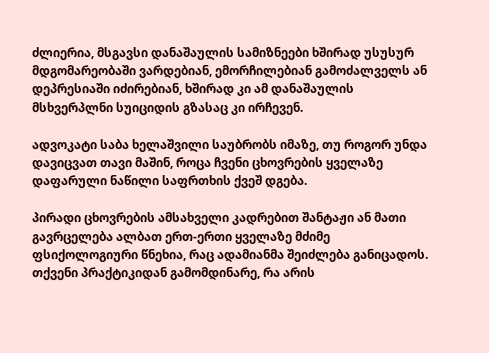ძლიერია, მსგავსი დანაშაულის სამიზნეები ხშირად უსუსურ მდგომარეობაში ვარდებიან, ემორჩილებიან გამოძალველს ან დეპრესიაში იძირებიან, ხშირად კი ამ დანაშაულის მსხვერპლნი სუიციდის გზასაც კი ირჩევენ.

ადვოკატი საბა ხელაშვილი საუბრობს იმაზე, თუ როგორ უნდა დავიცვათ თავი მაშინ, როცა ჩვენი ცხოვრების ყველაზე დაფარული ნაწილი საფრთხის ქვეშ დგება.

პირადი ცხოვრების ამსახველი კადრებით შანტაჟი ან მათი გავრცელება ალბათ ერთ-ერთი ყველაზე მძიმე ფსიქოლოგიური წნეხია, რაც ადამიანმა შეიძლება განიცადოს. თქვენი პრაქტიკიდან გამომდინარე, რა არის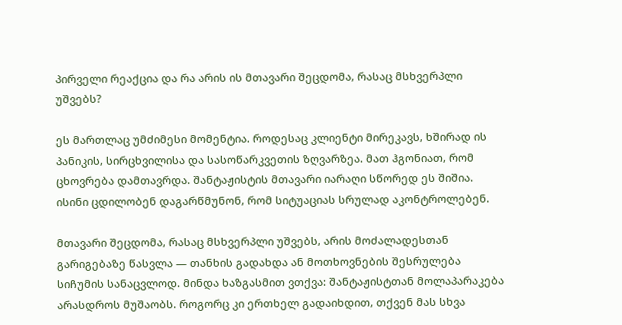პირველი რეაქცია და რა არის ის მთავარი შეცდომა, რასაც მსხვერპლი უშვებს?

ეს მართლაც უმძიმესი მომენტია. როდესაც კლიენტი მირეკავს, ხშირად ის პანიკის, სირცხვილისა და სასოწარკვეთის ზღვარზეა. მათ ჰგონიათ, რომ ცხოვრება დამთავრდა. შანტაჟისტის მთავარი იარაღი სწორედ ეს შიშია. ისინი ცდილობენ დაგარწმუნონ, რომ სიტუაციას სრულად აკონტროლებენ.

მთავარი შეცდომა, რასაც მსხვერპლი უშვებს, არის მოძალადესთან გარიგებაზე წასვლა — თანხის გადახდა ან მოთხოვნების შესრულება სიჩუმის სანაცვლოდ. მინდა ხაზგასმით ვთქვა: შანტაჟისტთან მოლაპარაკება არასდროს მუშაობს. როგორც კი ერთხელ გადაიხდით, თქვენ მას სხვა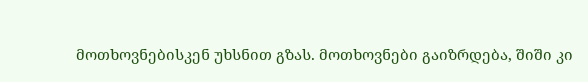მოთხოვნებისკენ უხსნით გზას. მოთხოვნები გაიზრდება, შიში კი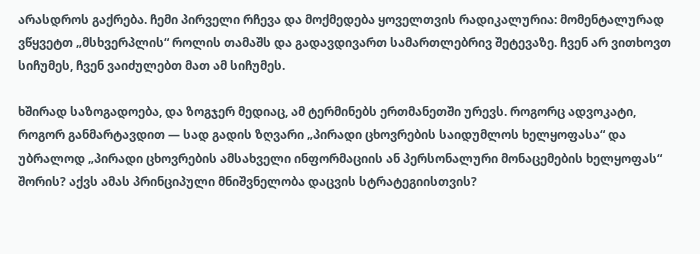არასდროს გაქრება. ჩემი პირველი რჩევა და მოქმედება ყოველთვის რადიკალურია: მომენტალურად ვწყვეტთ „მსხვერპლის“ როლის თამაშს და გადავდივართ სამართლებრივ შეტევაზე. ჩვენ არ ვითხოვთ სიჩუმეს, ჩვენ ვაიძულებთ მათ ამ სიჩუმეს.

ხშირად საზოგადოება, და ზოგჯერ მედიაც, ამ ტერმინებს ერთმანეთში ურევს. როგორც ადვოკატი, როგორ განმარტავდით — სად გადის ზღვარი „პირადი ცხოვრების საიდუმლოს ხელყოფასა“ და უბრალოდ „პირადი ცხოვრების ამსახველი ინფორმაციის ან პერსონალური მონაცემების ხელყოფას“ შორის? აქვს ამას პრინციპული მნიშვნელობა დაცვის სტრატეგიისთვის?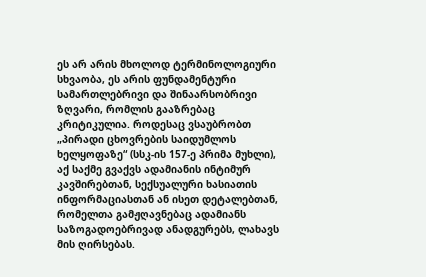ეს არ არის მხოლოდ ტერმინოლოგიური სხვაობა, ეს არის ფუნდამენტური სამართლებრივი და შინაარსობრივი ზღვარი, რომლის გააზრებაც კრიტიკულია. როდესაც ვსაუბრობთ „პირადი ცხოვრების საიდუმლოს ხელყოფაზე“ (სსკ-ის 157-ე პრიმა მუხლი), აქ საქმე გვაქვს ადამიანის ინტიმურ კავშირებთან, სექსუალური ხასიათის ინფორმაციასთან ან ისეთ დეტალებთან, რომელთა გამჟღავნებაც ადამიანს საზოგადოებრივად ანადგურებს, ლახავს მის ღირსებას.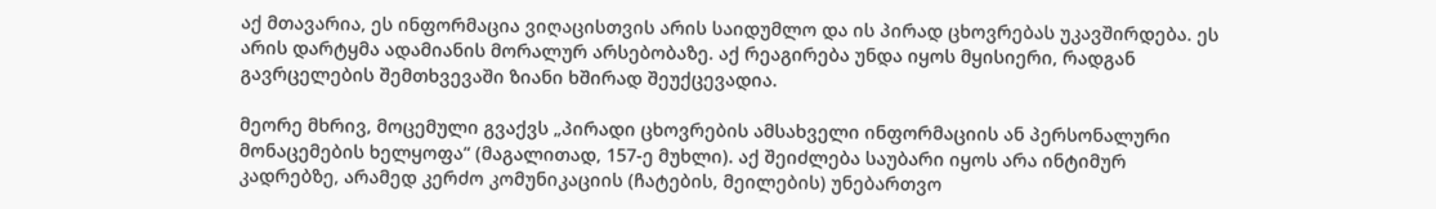აქ მთავარია, ეს ინფორმაცია ვიღაცისთვის არის საიდუმლო და ის პირად ცხოვრებას უკავშირდება. ეს არის დარტყმა ადამიანის მორალურ არსებობაზე. აქ რეაგირება უნდა იყოს მყისიერი, რადგან გავრცელების შემთხვევაში ზიანი ხშირად შეუქცევადია.

მეორე მხრივ, მოცემული გვაქვს „პირადი ცხოვრების ამსახველი ინფორმაციის ან პერსონალური მონაცემების ხელყოფა“ (მაგალითად, 157-ე მუხლი). აქ შეიძლება საუბარი იყოს არა ინტიმურ კადრებზე, არამედ კერძო კომუნიკაციის (ჩატების, მეილების) უნებართვო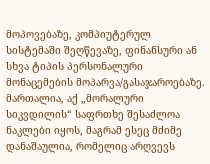მოპოვებაზე, კომპიუტერულ სისტემაში შეღწევაზე, ფინანსური ან სხვა ტიპის პერსონალური მონაცემების მოპარვა/გასაჯაროებაზე. მართალია, აქ „მორალური სიკვდილის“ საფრთხე შესაძლოა ნაკლები იყოს, მაგრამ ესეც მძიმე დანაშაულია, რომელიც არღვევს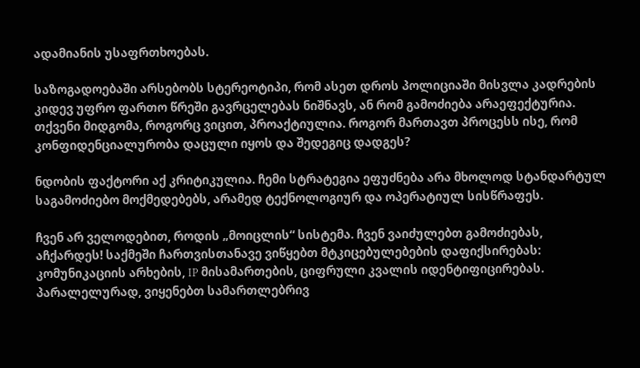ადამიანის უსაფრთხოებას.

საზოგადოებაში არსებობს სტერეოტიპი, რომ ასეთ დროს პოლიციაში მისვლა კადრების კიდევ უფრო ფართო წრეში გავრცელებას ნიშნავს, ან რომ გამოძიება არაეფექტურია. თქვენი მიდგომა, როგორც ვიცით, პროაქტიულია. როგორ მართავთ პროცესს ისე, რომ კონფიდენციალურობა დაცული იყოს და შედეგიც დადგეს?

ნდობის ფაქტორი აქ კრიტიკულია. ჩემი სტრატეგია ეფუძნება არა მხოლოდ სტანდარტულ საგამოძიებო მოქმედებებს, არამედ ტექნოლოგიურ და ოპერატიულ სისწრაფეს.

ჩვენ არ ველოდებით, როდის „მოიცლის“ სისტემა. ჩვენ ვაიძულებთ გამოძიებას, აჩქარდეს! საქმეში ჩართვისთანავე ვიწყებთ მტკიცებულებების დაფიქსირებას: კომუნიკაციის არხების, IP მისამართების, ციფრული კვალის იდენტიფიცირებას. პარალელურად, ვიყენებთ სამართლებრივ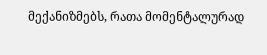მექანიზმებს, რათა მომენტალურად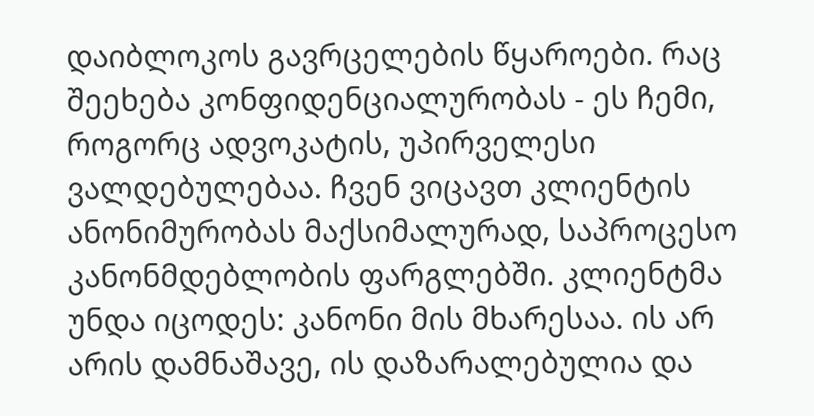დაიბლოკოს გავრცელების წყაროები. რაც შეეხება კონფიდენციალურობას - ეს ჩემი, როგორც ადვოკატის, უპირველესი ვალდებულებაა. ჩვენ ვიცავთ კლიენტის ანონიმურობას მაქსიმალურად, საპროცესო კანონმდებლობის ფარგლებში. კლიენტმა უნდა იცოდეს: კანონი მის მხარესაა. ის არ არის დამნაშავე, ის დაზარალებულია და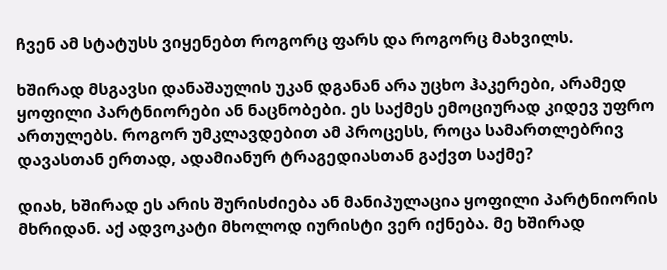ჩვენ ამ სტატუსს ვიყენებთ როგორც ფარს და როგორც მახვილს.

ხშირად მსგავსი დანაშაულის უკან დგანან არა უცხო ჰაკერები, არამედ ყოფილი პარტნიორები ან ნაცნობები. ეს საქმეს ემოციურად კიდევ უფრო ართულებს. როგორ უმკლავდებით ამ პროცესს, როცა სამართლებრივ დავასთან ერთად, ადამიანურ ტრაგედიასთან გაქვთ საქმე?

დიახ, ხშირად ეს არის შურისძიება ან მანიპულაცია ყოფილი პარტნიორის მხრიდან. აქ ადვოკატი მხოლოდ იურისტი ვერ იქნება. მე ხშირად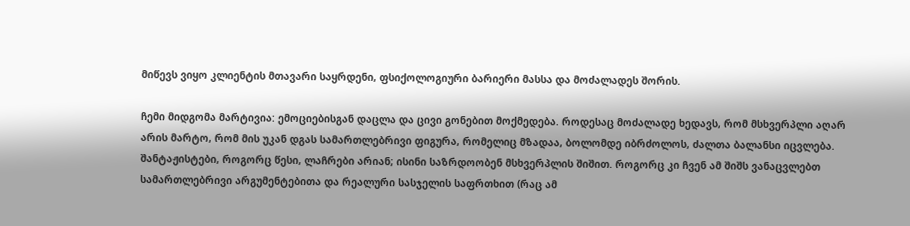მიწევს ვიყო კლიენტის მთავარი საყრდენი, ფსიქოლოგიური ბარიერი მასსა და მოძალადეს შორის.

ჩემი მიდგომა მარტივია: ემოციებისგან დაცლა და ცივი გონებით მოქმედება. როდესაც მოძალადე ხედავს, რომ მსხვერპლი აღარ არის მარტო, რომ მის უკან დგას სამართლებრივი ფიგურა, რომელიც მზადაა, ბოლომდე იბრძოლოს, ძალთა ბალანსი იცვლება. შანტაჟისტები, როგორც წესი, ლაჩრები არიან; ისინი საზრდოობენ მსხვერპლის შიშით. როგორც კი ჩვენ ამ შიშს ვანაცვლებთ სამართლებრივი არგუმენტებითა და რეალური სასჯელის საფრთხით (რაც ამ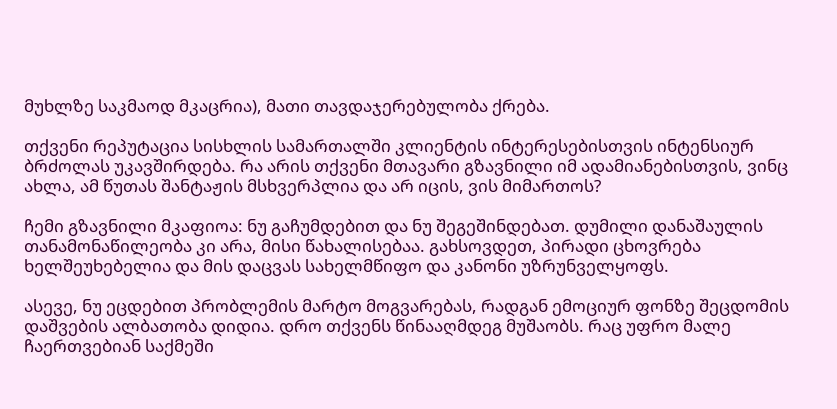მუხლზე საკმაოდ მკაცრია), მათი თავდაჯერებულობა ქრება.

თქვენი რეპუტაცია სისხლის სამართალში კლიენტის ინტერესებისთვის ინტენსიურ ბრძოლას უკავშირდება. რა არის თქვენი მთავარი გზავნილი იმ ადამიანებისთვის, ვინც ახლა, ამ წუთას შანტაჟის მსხვერპლია და არ იცის, ვის მიმართოს?

ჩემი გზავნილი მკაფიოა: ნუ გაჩუმდებით და ნუ შეგეშინდებათ. დუმილი დანაშაულის თანამონაწილეობა კი არა, მისი წახალისებაა. გახსოვდეთ, პირადი ცხოვრება ხელშეუხებელია და მის დაცვას სახელმწიფო და კანონი უზრუნველყოფს.

ასევე, ნუ ეცდებით პრობლემის მარტო მოგვარებას, რადგან ემოციურ ფონზე შეცდომის დაშვების ალბათობა დიდია. დრო თქვენს წინააღმდეგ მუშაობს. რაც უფრო მალე ჩაერთვებიან საქმეში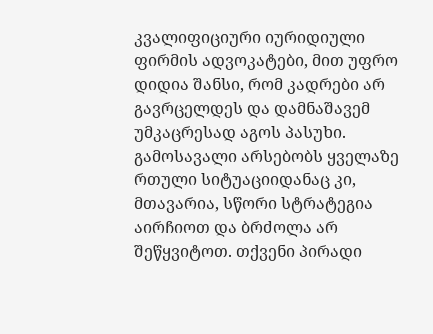კვალიფიციური იურიდიული ფირმის ადვოკატები, მით უფრო დიდია შანსი, რომ კადრები არ გავრცელდეს და დამნაშავემ უმკაცრესად აგოს პასუხი. გამოსავალი არსებობს ყველაზე რთული სიტუაციიდანაც კი, მთავარია, სწორი სტრატეგია აირჩიოთ და ბრძოლა არ შეწყვიტოთ. თქვენი პირადი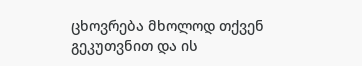ცხოვრება მხოლოდ თქვენ გეკუთვნით და ის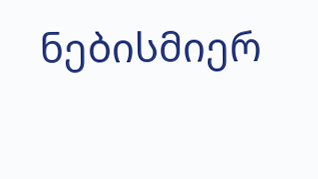ნებისმიერ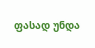ფასად უნდა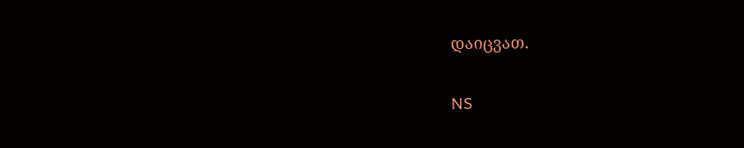დაიცვათ.

NS